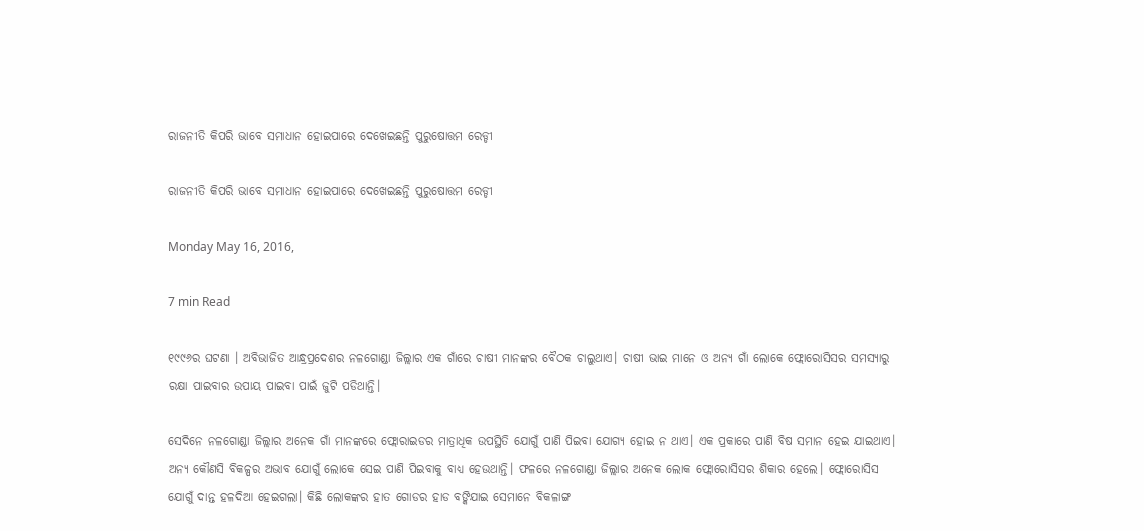ରାଜନୀତି କିପରି ଭାବେ ସମାଧାନ ହୋଇପାରେ ଦେଖେଇଛନ୍ତି ପୁରୁଷୋତ୍ତମ ରେଡ୍ଡୀ

ରାଜନୀତି କିପରି ଭାବେ ସମାଧାନ ହୋଇପାରେ ଦେଖେଇଛନ୍ତି ପୁରୁଷୋତ୍ତମ ରେଡ୍ଡୀ

Monday May 16, 2016,

7 min Read

୧୯୯୬ର ଘଟଣା । ଅବିଭାଜିତ ଆନ୍ଧ୍ରପ୍ରଦେଶର ନଳଗୋଣ୍ଡା ଜିଲ୍ଲାର ଏକ ଗାଁରେ ଚାଷୀ ମାନଙ୍କର ବୈଠକ ଚାଲୁଥାଏ। ଚାଷୀ ଭାଇ ମାନେ ଓ ଅନ୍ୟ ଗାଁ ଲୋକେ ଫ୍ଲୋରୋସିସର ସମସ୍ୟାରୁ ରକ୍ଷା ପାଇବାର ଉପାୟ ପାଇବା ପାଇଁ ଜୁଟି ପଡିଥାନ୍ତି।

ସେଦିନେ ନଳଗୋଣ୍ଡା ଜିଲ୍ଲାର ଅନେକ ଗାଁ ମାନଙ୍କରେ ଫ୍ଲୋରାଇଡର ମାତ୍ରାଧିକ ଉପସ୍ଥିତି ଯୋଗୁଁ ପାଣି ପିଇବା ଯୋଗ୍ୟ ହୋଇ ନ ଥାଏ। ଏକ ପ୍ରକାରେ ପାଣି ବିଷ ସମାନ ହେଇ ଯାଇଥାଏ। ଅନ୍ୟ କୌଣସି ବିକଳ୍ପର ଅଭାବ ଯୋଗୁଁ ଲୋକେ ସେଇ ପାଣି ପିଇବାକୁ ବାଧ୍ୟ ହେଉଥାନ୍ତି। ଫଳରେ ନଳଗୋଣ୍ଡା ଜିଲ୍ଲାର ଅନେକ ଲୋକ ଫ୍ଲୋରୋସିସର ଶିକାର ହେଲେ। ଫ୍ଲୋରୋସିସ ଯୋଗୁଁ ଦାନ୍ତ ହଳଦିଆ ହେଇଗଲା। କିଛି ଲୋକଙ୍କର ହାତ ଗୋଡର ହାଡ ବଙ୍କିଯାଇ ସେମାନେ ବିକଳାଙ୍ଗ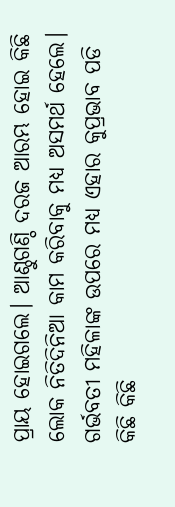ପ୍ରାୟ ହୋଇଗଲେ। ଆଣ୍ଠୁଗଣ୍ଠି ଦରଜ ଆରମ୍ଭ ହୋଇ କିଛି ଲୋକ ନିତିଦିନିଆ କାମ କରିବାକୁ ମଧ୍ୟ ଅସମର୍ଥ ହେଲେ। ଗର୍ଭବତୀ ମହିଳାଙ୍କ ଉପରେ ମଧ୍ୟ ଏହାର କୁପ୍ରଭାବ ପଡି କିଛି କିଛି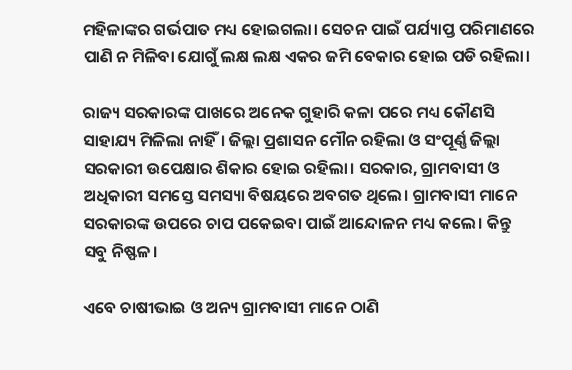ମହିଳାଙ୍କର ଗର୍ଭପାତ ମଧ୍ୟ ହୋଇଗଲା। ସେଚନ ପାଇଁ ପର୍ଯ୍ୟାପ୍ତ ପରିମାଣରେ ପାଣି ନ ମିଳିବା ଯୋଗୁଁ ଲକ୍ଷ ଲକ୍ଷ ଏକର ଜମି ବେକାର ହୋଇ ପଡି ରହିଲା।

ରାଜ୍ୟ ସରକାରଙ୍କ ପାଖରେ ଅନେକ ଗୁହାରି କଳା ପରେ ମଧ୍ୟ କୌଣସି ସାହାଯ୍ୟ ମିଳିଲା ନାହିଁ। ଜିଲ୍ଲା ପ୍ରଶାସନ ମୌନ ରହିଲା ଓ ସଂପୂର୍ଣ୍ଣ ଜିଲ୍ଲା ସରକାରୀ ଉପେକ୍ଷାର ଶିକାର ହୋଇ ରହିଲା। ସରକାର, ଗ୍ରାମବାସୀ ଓ ଅଧିକାରୀ ସମସ୍ତେ ସମସ୍ୟା ବିଷୟରେ ଅବଗତ ଥିଲେ। ଗ୍ରାମବାସୀ ମାନେ ସରକାରଙ୍କ ଉପରେ ଚାପ ପକେଇବା ପାଇଁ ଆନ୍ଦୋଳନ ମଧ୍ୟ କଲେ। କିନ୍ତୁ ସବୁ ନିଷ୍ଫଳ।

ଏବେ ଚାଷୀଭାଇ ଓ ଅନ୍ୟ ଗ୍ରାମବାସୀ ମାନେ ଠାଣି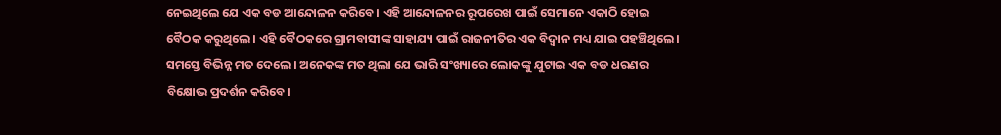ନେଇଥିଲେ ଯେ ଏକ ବଡ ଆନ୍ଦୋଳନ କରିବେ। ଏହି ଆନ୍ଦୋଳନର ରୂପରେଖ ପାଇଁ ସେମାନେ ଏକାଠି ହୋଇ ବୈଠକ କରୁଥିଲେ। ଏହି ବୈଠକରେ ଗ୍ରାମବାସୀଙ୍କ ସାହାଯ୍ୟ ପାଇଁ ରାଜନୀତିର ଏକ ବିଦ୍ଵାନ ମଧ୍ୟ ଯାଇ ପହଞ୍ଚିଥିଲେ। ସମସ୍ତେ ବିଭିନ୍ନ ମତ ଦେଲେ। ଅନେକଙ୍କ ମତ ଥିଲା ଯେ ଭାରି ସଂଖ୍ୟାରେ ଲୋକଙ୍କୁ ଯୁଟାଇ ଏକ ବଡ ଧରଣର ବିକ୍ଷୋଭ ପ୍ରଦର୍ଶନ କରିବେ।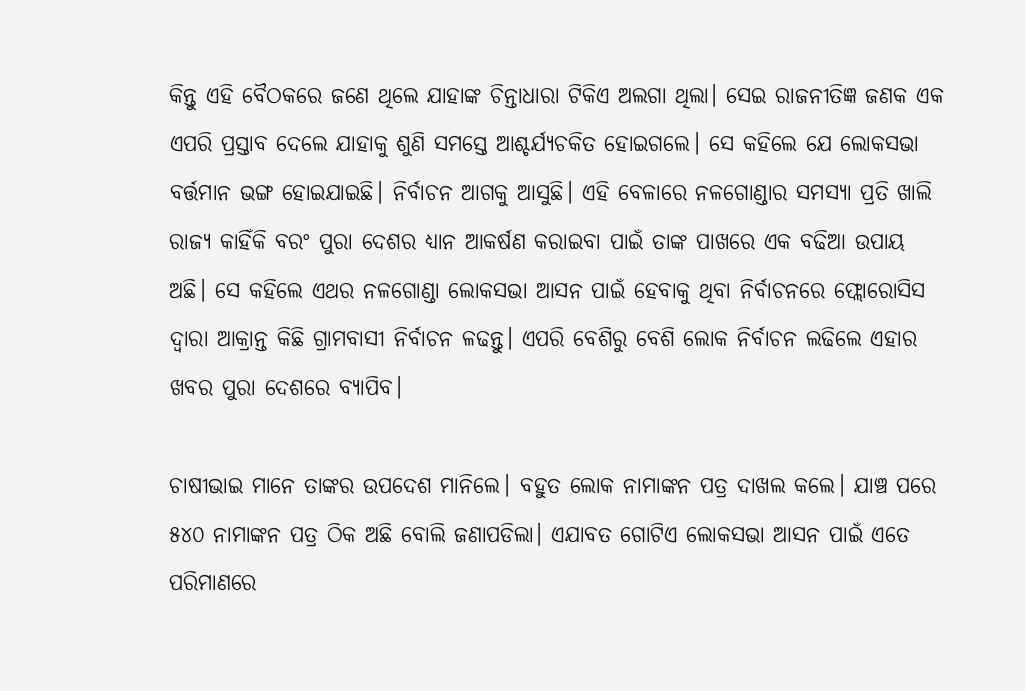କିନ୍ତୁ ଏହି ବୈଠକରେ ଜଣେ ଥିଲେ ଯାହାଙ୍କ ଚିନ୍ତାଧାରା ଟିକିଏ ଅଲଗା ଥିଲା। ସେଇ ରାଜନୀତିଜ୍ଞ ଜଣକ ଏକ ଏପରି ପ୍ରସ୍ତାବ ଦେଲେ ଯାହାକୁ ଶୁଣି ସମସ୍ତେ ଆଶ୍ଚର୍ଯ୍ୟଚକିତ ହୋଇଗଲେ। ସେ କହିଲେ ଯେ ଲୋକସଭା ବର୍ତ୍ତମାନ ଭଙ୍ଗ ହୋଇଯାଇଛି। ନିର୍ବାଚନ ଆଗକୁ ଆସୁଛି। ଏହି ବେଳାରେ ନଳଗୋଣ୍ଡାର ସମସ୍ୟା ପ୍ରତି ଖାଲି ରାଜ୍ୟ କାହିଁକି ବରଂ ପୁରା ଦେଶର ଧ୍ୟାନ ଆକର୍ଷଣ କରାଇବା ପାଇଁ ତାଙ୍କ ପାଖରେ ଏକ ବଢିଆ ଉପାୟ ଅଛି। ସେ କହିଲେ ଏଥର ନଳଗୋଣ୍ଡା ଲୋକସଭା ଆସନ ପାଇଁ ହେବାକୁ ଥିବା ନିର୍ବାଚନରେ ଫ୍ଲୋରୋସିସ ଦ୍ଵାରା ଆକ୍ରାନ୍ତ କିଛି ଗ୍ରାମବାସୀ ନିର୍ବାଚନ ଳଢନ୍ତୁ। ଏପରି ବେଶିରୁ ବେଶି ଲୋକ ନିର୍ବାଚନ ଲଢିଲେ ଏହାର ଖବର ପୁରା ଦେଶରେ ବ୍ୟାପିବ।

ଚାଷୀଭାଇ ମାନେ ତାଙ୍କର ଉପଦେଶ ମାନିଲେ। ବହୁତ ଲୋକ ନାମାଙ୍କନ ପତ୍ର ଦାଖଲ କଲେ। ଯାଞ୍ଚ ପରେ ୫୪୦ ନାମାଙ୍କନ ପତ୍ର ଠିକ ଅଛି ବୋଲି ଜଣାପଡିଲା। ଏଯାବତ ଗୋଟିଏ ଲୋକସଭା ଆସନ ପାଇଁ ଏତେ ପରିମାଣରେ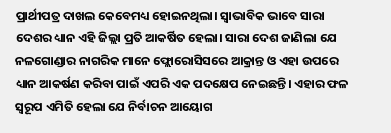ପ୍ରାର୍ଥୀପତ୍ର ଦାଖଲ କେବେମଧ୍ୟ ହୋଇନଥିଲା। ସ୍ଵାଭାବିକ ଭାବେ ସାରା ଦେଶର ଧ୍ୟାନ ଏହି ଜିଲ୍ଲା ପ୍ରତି ଆକର୍ଷିତ ହେଲା। ସାରା ଦେଶ ଜାଣିଲା ଯେ ନଳଗୋଣ୍ଡାର ନାଗରିକ ମାନେ ଫ୍ଲୋରୋସିସରେ ଆକ୍ରାନ୍ତ ଓ ଏହା ଉପରେ ଧ୍ୟାନ ଆକର୍ଷଣ କରିବା ପାଇଁ ଏପରି ଏକ ପଦକ୍ଷେପ ନେଇଛନ୍ତି। ଏହାର ଫଳ ସ୍ୱରୂପ ଏମିତି ହେଲା ଯେ ନିର୍ବାଚନ ଆୟୋଗ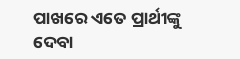ପାଖରେ ଏତେ ପ୍ରାର୍ଥୀଙ୍କୁ ଦେବା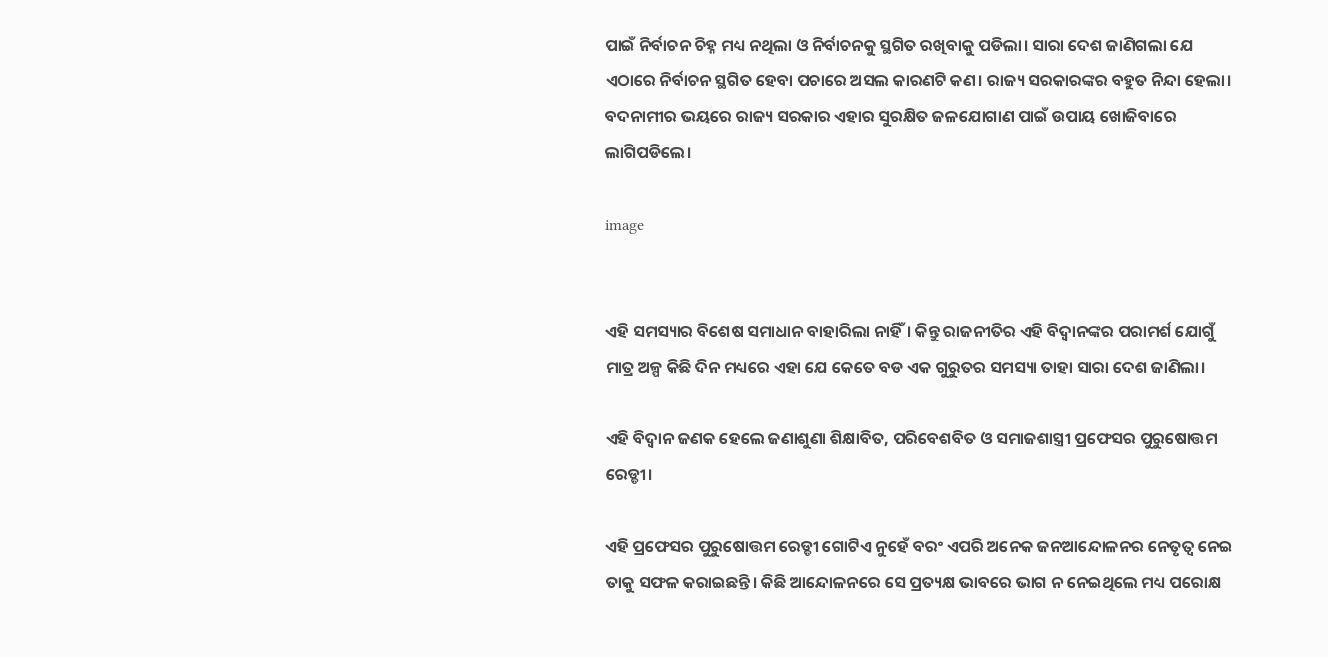ପାଇଁ ନିର୍ବାଚନ ଚିହ୍ନ ମଧ୍ୟ ନଥିଲା ଓ ନିର୍ବାଚନକୁ ସ୍ଥଗିତ ରଖିବାକୁ ପଡିଲା। ସାରା ଦେଶ ଜାଣିଗଲା ଯେ ଏଠାରେ ନିର୍ବାଚନ ସ୍ଥଗିତ ହେବା ପଚାରେ ଅସଲ କାରଣଟି କଣ। ରାଜ୍ୟ ସରକାରଙ୍କର ବହୁତ ନିନ୍ଦା ହେଲା। ବଦନାମୀର ଭୟରେ ରାଜ୍ୟ ସରକାର ଏହାର ସୁରକ୍ଷିତ ଜଳଯୋଗାଣ ପାଇଁ ଉପାୟ ଖୋଜିବାରେ ଲାଗିପଡିଲେ।

image


ଏହି ସମସ୍ୟାର ବିଶେଷ ସମାଧାନ ବାହାରିଲା ନାହିଁ। କିନ୍ତୁ ରାଜନୀତିର ଏହି ବିଦ୍ଵାନଙ୍କର ପରାମର୍ଶ ଯୋଗୁଁ ମାତ୍ର ଅଳ୍ପ କିଛି ଦିନ ମଧ୍ୟରେ ଏହା ଯେ କେତେ ବଡ ଏକ ଗୁରୁତର ସମସ୍ୟା ତାହା ସାରା ଦେଶ ଜାଣିଲା।

ଏହି ବିଦ୍ଵାନ ଜଣକ ହେଲେ ଜଣାଶୁଣା ଶିକ୍ଷାବିତ, ପରିବେଶବିତ ଓ ସମାଜଶାସ୍ତ୍ରୀ ପ୍ରଫେସର ପୁରୁଷୋତ୍ତମ ରେଡ୍ଡୀ।

ଏହି ପ୍ରଫେସର ପୁରୁଷୋତ୍ତମ ରେଡ୍ଡୀ ଗୋଟିଏ ନୁହେଁ ବରଂ ଏପରି ଅନେକ ଜନଆନ୍ଦୋଳନର ନେତୃତ୍ଵ ନେଇ ତାକୁ ସଫଳ କରାଇଛନ୍ତି। କିଛି ଆନ୍ଦୋଳନରେ ସେ ପ୍ରତ୍ୟକ୍ଷ ଭାବରେ ଭାଗ ନ ନେଇଥିଲେ ମଧ୍ୟ ପରୋକ୍ଷ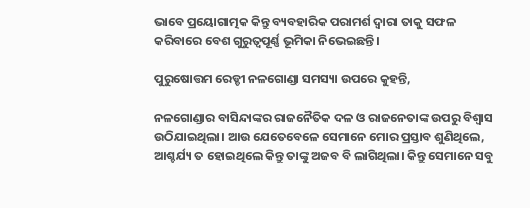ଭାବେ ପ୍ରୟୋଗାତ୍ମକ କିନ୍ତୁ ବ୍ୟବହାରିକ ପରାମର୍ଶ ଦ୍ଵାରା ତାକୁ ସଫଳ କରିବାରେ ବେଶ ଗୁରୁତ୍ୱପୂର୍ଣ୍ଣ ଭୂମିକା ନିଭେଇଛନ୍ତି।

ପୁରୁଷୋତ୍ତମ ରେଡ୍ଡୀ ନଳଗୋଣ୍ଡା ସମସ୍ୟା ଉପରେ କୁହନ୍ତି,

ନଳଗୋଣ୍ଡାର ବାସିନ୍ଦାଙ୍କର ରାଜନୈତିକ ଦଳ ଓ ରାଜନେତାଙ୍କ ଉପରୁ ବିଶ୍ଵାସ ଉଠିଯାଇଥିଲା। ଆଉ ଯେତେବେଳେ ସେମାନେ ମୋର ପ୍ରସ୍ତାବ ଶୁଣିଥିଲେ, ଆଶ୍ଚର୍ଯ୍ୟ ତ ହୋଇଥିଲେ କିନ୍ତୁ ତାଙ୍କୁ ଅଜବ ବି ଲାଗିଥିଲା। କିନ୍ତୁ ସେମାନେ ସବୁ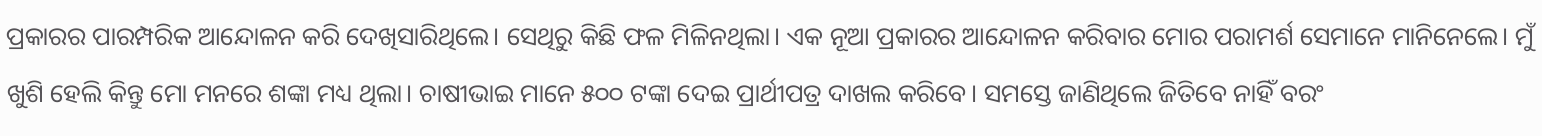ପ୍ରକାରର ପାରମ୍ପରିକ ଆନ୍ଦୋଳନ କରି ଦେଖିସାରିଥିଲେ। ସେଥିରୁ କିଛି ଫଳ ମିଳିନଥିଲା। ଏକ ନୂଆ ପ୍ରକାରର ଆନ୍ଦୋଳନ କରିବାର ମୋର ପରାମର୍ଶ ସେମାନେ ମାନିନେଲେ। ମୁଁ ଖୁଶି ହେଲି କିନ୍ତୁ ମୋ ମନରେ ଶଙ୍କା ମଧ୍ୟ ଥିଲା। ଚାଷୀଭାଇ ମାନେ ୫୦୦ ଟଙ୍କା ଦେଇ ପ୍ରାର୍ଥୀପତ୍ର ଦାଖଲ କରିବେ। ସମସ୍ତେ ଜାଣିଥିଲେ ଜିତିବେ ନାହିଁ ବରଂ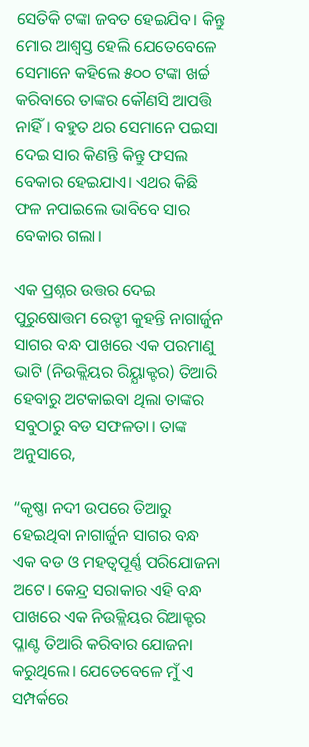ସେତିକି ଟଙ୍କା ଜବତ ହେଇଯିବ। କିନ୍ତୁ ମୋର ଆଶ୍ଵସ୍ତ ହେଲି ଯେତେବେଳେ ସେମାନେ କହିଲେ ୫୦୦ ଟଙ୍କା ଖର୍ଚ୍ଚ କରିବାରେ ତାଙ୍କର କୌଣସି ଆପତ୍ତି ନାହିଁ। ବହୁତ ଥର ସେମାନେ ପଇସା ଦେଇ ସାର କିଣନ୍ତି କିନ୍ତୁ ଫସଲ ବେକାର ହେଇଯାଏ। ଏଥର କିଛି ଫଳ ନପାଇଲେ ଭାବିବେ ସାର ବେକାର ଗଲା।

ଏକ ପ୍ରଶ୍ନର ଉତ୍ତର ଦେଇ ପୁରୁଷୋତ୍ତମ ରେଡ୍ଡୀ କୁହନ୍ତି ନାଗାର୍ଜୁନ ସାଗର ବନ୍ଧ ପାଖରେ ଏକ ପରମାଣୁ ଭାଟି (ନିଉକ୍ଲିୟର ରିୟ୍ଯାକ୍ଟର) ତିଆରି ହେବାରୁ ଅଟକାଇବା ଥିଲା ତାଙ୍କର ସବୁଠାରୁ ବଡ ସଫଳତା। ତାଙ୍କ ଅନୁସାରେ,

“କୃଷ୍ଣା ନଦୀ ଉପରେ ତିଆରୁ ହେଇଥିବା ନାଗାର୍ଜୁନ ସାଗର ବନ୍ଧ ଏକ ବଡ ଓ ମହତ୍ଵପୂର୍ଣ୍ଣ ପରିଯୋଜନା ଅଟେ। କେନ୍ଦ୍ର ସରାକାର ଏହି ବନ୍ଧ ପାଖରେ ଏକ ନିଉକ୍ଲିୟର ରିଆକ୍ଟର ପ୍ଳାଣ୍ଟ ତିଆରି କରିବାର ଯୋଜନା କରୁଥିଲେ। ଯେତେବେଳେ ମୁଁ ଏ ସମ୍ପର୍କରେ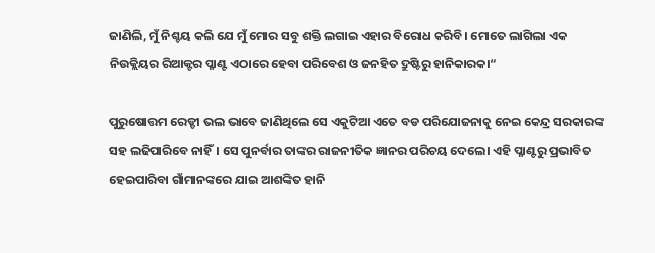ଜାଣିଲି, ମୁଁ ନିଶ୍ଚୟ କଲି ଯେ ମୁଁ ମୋର ସବୁ ଶକ୍ତି ଲଗାଇ ଏହାର ବିରୋଧ କରିବି। ମୋତେ ଲାଗିଲା ଏକ ନିଉକ୍ଲିୟର ରିଆକ୍ଟର ପ୍ଳାଣ୍ଟ ଏଠାରେ ହେବା ପରିବେଶ ଓ ଜନହିତ ଦ୍ରୁଷ୍ଟିରୁ ହାନିକାରକ।“

ପୁରୁଷୋତ୍ତମ ରେଡ୍ଡୀ ଭଲ ଭାବେ ଜାଣିଥିଲେ ସେ ଏକୁଟିଆ ଏତେ ବଡ ପରିଯୋଜନାକୁ ନେଇ କେନ୍ଦ୍ର ସରକାରଙ୍କ ସହ ଲଢିପାରିବେ ନାହିଁ। ସେ ପୁନର୍ବାର ତାଙ୍କର ରାଜନୀତିକ ଜ୍ଞାନର ପରିଚୟ ଦେଲେ। ଏହି ପ୍ଳାଣ୍ଟରୁ ପ୍ରଭାବିତ ହେଇପାରିବା ଗାଁମାନଙ୍କରେ ଯାଇ ଆଶଙ୍କିତ ହାନି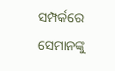ସମ୍ପର୍କରେ ସେମାନଙ୍କୁ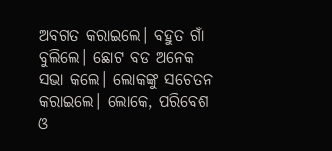ଅବଗତ କରାଇଲେ। ବହୁତ ଗାଁ ବୁଲିଲେ। ଛୋଟ ବଡ ଅନେକ ସଭା କଲେ। ଲୋକଙ୍କୁ ସଚେତନ କରାଇଲେ। ଲୋକେ, ପରିବେଶ ଓ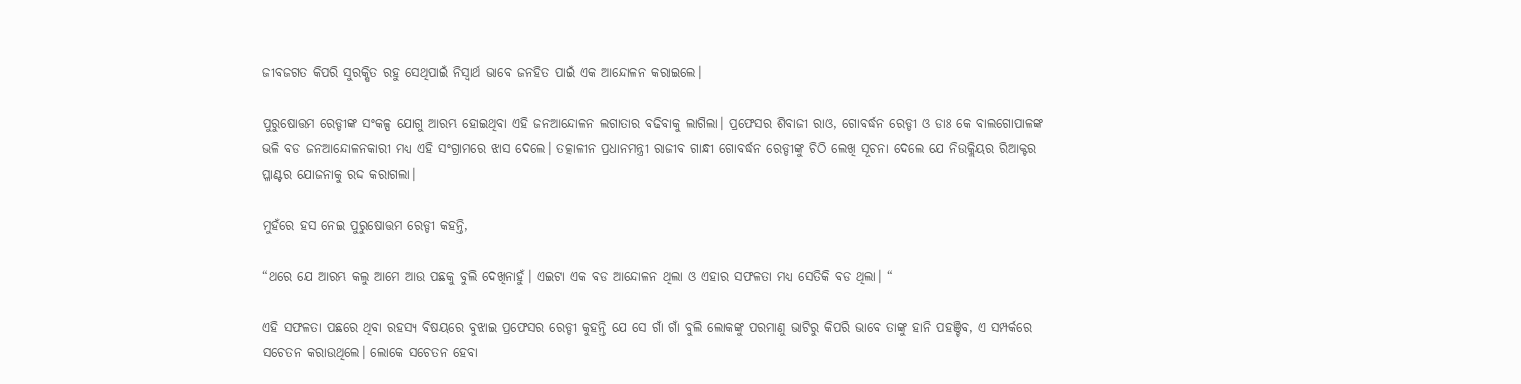ଜୀବଜଗତ କିପରି ସୁରକ୍ଷିତ ରହୁ ସେଥିପାଇଁ ନିସ୍ଵାର୍ଥ ଭାବେ ଜନହିତ ପାଇଁ ଏକ ଆନ୍ଦୋଳନ କରାଇଲେ।

ପୁରୁଷୋତ୍ତମ ରେଡ୍ଡୀଙ୍କ ସଂକଳ୍ପ ଯୋଗୁ ଆରମ୍ଭ ହୋଇଥିବା ଏହି ଜନଆନ୍ଦୋଳନ ଲଗାତାର ବଢିବାକୁ ଲାଗିଲା। ପ୍ରଫେସର ଶିବାଜୀ ରାଓ, ଗୋବର୍ଦ୍ଧନ ରେଡ୍ଡୀ ଓ ଡାଃ କେ ବାଲଗୋପାଳଙ୍କ ଭଳି ବଡ ଜନଆନ୍ଦୋଳନକାରୀ ମଧ୍ୟ ଏହି ସଂଗ୍ରାମରେ ଝାସ ଦେଲେ। ତତ୍କାଳୀନ ପ୍ରଧାନମନ୍ତ୍ରୀ ରାଜୀବ ଗାନ୍ଧୀ ଗୋବର୍ଦ୍ଧନ ରେଡ୍ଡୀଙ୍କୁ ଚିଠି ଲେଖି ସୂଚନା ଦେଲେ ଯେ ନିଉକ୍ଲିୟର ରିଆକ୍ଟର ପ୍ଳାଣ୍ଟର ଯୋଜନାକୁ ରଦ୍ଦ କରାଗଲା।

ମୁହଁରେ ହସ ନେଇ ପୁରୁଷୋତ୍ତମ ରେଡ୍ଡୀ କହନ୍ତି,

“ଥରେ ଯେ ଆରମ୍ଭ କଲୁ ଆମେ ଆଉ ପଛକୁ ବୁଲି ଦେଖିନାହୁଁ। ଏଇଟା ଏକ ବଡ ଆନ୍ଦୋଳନ ଥିଲା ଓ ଏହାର ସଫଳତା ମଧ୍ୟ ସେତିକି ବଡ ଥିଲା। “

ଏହି ସଫଳତା ପଛରେ ଥିବା ରହସ୍ୟ ବିଷୟରେ ବୁଝାଇ ପ୍ରଫେସର ରେଡ୍ଡୀ କୁହନ୍ତି ଯେ ସେ ଗାଁ ଗାଁ ବୁଲି ଲୋକଙ୍କୁ ପରମାଣୁ ଭାଟିରୁ କିପରି ଭାବେ ତାଙ୍କୁ ହାନି ପହଞ୍ଚିବ, ଏ ସମ୍ପର୍କରେ ସଚେତନ କରାଉଥିଲେ। ଲୋକେ ସଚେତନ ହେବା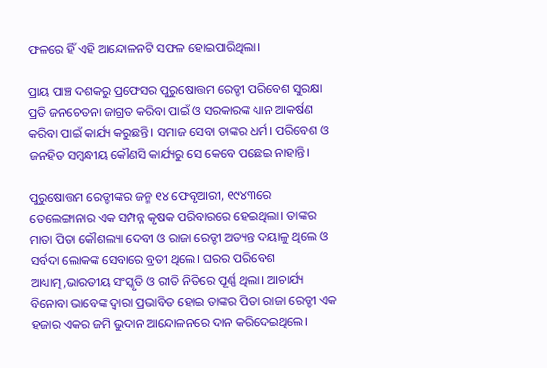ଫଳରେ ହିଁ ଏହି ଆନ୍ଦୋଳନଟି ସଫଳ ହୋଇପାରିଥିଲା।

ପ୍ରାୟ ପାଞ୍ଚ ଦଶକରୁ ପ୍ରଫେସର ପୁରୁଷୋତ୍ତମ ରେଡ୍ଡୀ ପରିବେଶ ସୁରକ୍ଷା ପ୍ରତି ଜନଚେତନା ଜାଗ୍ରତ କରିବା ପାଇଁ ଓ ସରକାରଙ୍କ ଧ୍ୟାନ ଆକର୍ଷଣ କରିବା ପାଇଁ କାର୍ଯ୍ୟ କରୁଛନ୍ତି। ସମାଜ ସେବା ତାଙ୍କର ଧର୍ମ। ପରିବେଶ ଓ ଜନହିତ ସମ୍ବନ୍ଧୀୟ କୌଣସି କାର୍ଯ୍ୟରୁ ସେ କେବେ ପଛେଇ ନାହାନ୍ତି।

ପୁରୁଷୋତ୍ତମ ରେଡ୍ଡୀଙ୍କର ଜନ୍ମ ୧୪ ଫେବୃଆରୀ, ୧୯୪୩ରେ ତେଲେଙ୍ଗାନାର ଏକ ସମ୍ପନ୍ନ କୃଷକ ପରିବାରରେ ହେଇଥିଲା। ତାଙ୍କର ମାତା ପିତା କୌଶଲ୍ୟା ଦେବୀ ଓ ରାଜା ରେଡ୍ଡୀ ଅତ୍ୟନ୍ତ ଦୟାଳୁ ଥିଲେ ଓ ସର୍ବଦା ଲୋକଙ୍କ ସେବାରେ ବ୍ରତୀ ଥିଲେ। ଘରର ପରିବେଶ ଆଧ୍ୟାତ୍ମ,ଭାରତୀୟ ସଂସ୍କୃତି ଓ ରୀତି ନିତିରେ ପୂର୍ଣ୍ଣ ଥିଲା। ଆଚାର୍ଯ୍ୟ ବିନୋବା ଭାବେଙ୍କ ଦ୍ଵାରା ପ୍ରଭାବିତ ହୋଇ ତାଙ୍କର ପିତା ରାଜା ରେଡ୍ଡୀ ଏକ ହଜାର ଏକର ଜମି ଭୁଦାନ ଆନ୍ଦୋଳନରେ ଦାନ କରିଦେଇଥିଲେ।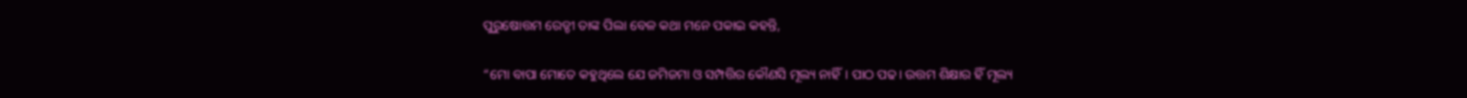ପୁରୁଷୋତ୍ତମ ରେଡ୍ଡୀ ତାଙ୍କ ପିଲା ବେଳ କଥା ମନେ ପକାଇ କହନ୍ତି,

“ମୋ ବାପା ମୋତେ କହୁଥିଲେ ଯେ ଜମିଜମା ଓ ସମ୍ପତ୍ତିର କୌଣସି ମୂଲ୍ୟ ନାହିଁ। ପାଠ ପଢ। ଉତ୍ତମ ଶିକ୍ଷାର ହିଁ ମୂଲ୍ୟ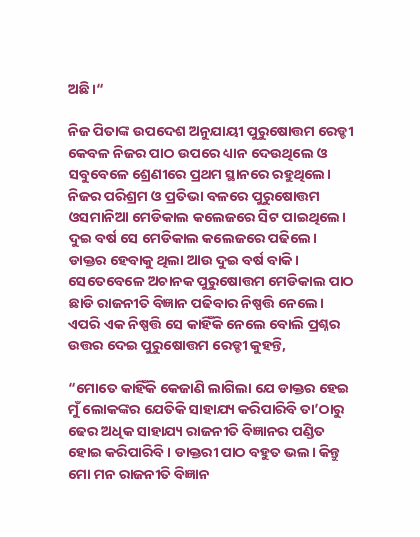ଅଛି।“

ନିଜ ପିତାଙ୍କ ଉପଦେଶ ଅନୁଯାୟୀ ପୁରୁଷୋତ୍ତମ ରେଡ୍ଡୀ କେବଳ ନିଜର ପାଠ ଉପରେ ଧ୍ୟାନ ଦେଉଥିଲେ ଓ ସବୁବେଳେ ଶ୍ରେଣୀରେ ପ୍ରଥମ ସ୍ଥାନରେ ରହୁଥିଲେ। ନିଜର ପରିଶ୍ରମ ଓ ପ୍ରତିଭା ବଳରେ ପୁରୁଷୋତ୍ତମ ଓସମାନିଆ ମେଡିକାଲ କଲେଜରେ ସିଟ ପାଇଥିଲେ। ଦୁଇ ବର୍ଷ ସେ ମେଡିକାଲ କଲେଜରେ ପଢିଲେ। ଡାକ୍ତର ହେବାକୁ ଥିଲା ଆଉ ଦୁଇ ବର୍ଷ ବାକି। ସେତେବେଳେ ଅଚାନକ ପୁରୁଷୋତ୍ତମ ମେଡିକାଲ ପାଠ ଛାଡି ରାଜନୀତି ବିଜ୍ଞାନ ପଢିବାର ନିଷ୍ପତ୍ତି ନେଲେ। ଏପରି ଏକ ନିଷ୍ପତ୍ତି ସେ କାହିଁକି ନେଲେ ବୋଲି ପ୍ରଶ୍ନର ଉତ୍ତର ଦେଇ ପୁରୁଷୋତ୍ତମ ରେଡ୍ଡୀ କୁହନ୍ତି,

“ମୋତେ କାହିଁକି କେଜାଣି ଲାଗିଲା ଯେ ଡାକ୍ତର ହେଇ ମୁଁ ଲୋକଙ୍କର ଯେତିକି ସାହାଯ୍ୟ କରିପାରିବି ତା’ଠାରୁ ଢେର ଅଧିକ ସାହାଯ୍ୟ ରାଜନୀତି ବିଜ୍ଞାନର ପଣ୍ଡିତ ହୋଇ କରିପାରିବି। ଡାକ୍ତରୀ ପାଠ ବହୁତ ଭଲ। କିନ୍ତୁ ମୋ ମନ ରାଜନୀତି ବିଜ୍ଞାନ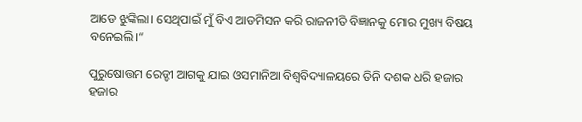ଆଡେ ଝୁଙ୍କିଲା। ସେଥିପାଇଁ ମୁଁ ବିଏ ଆଡମିସନ କରି ରାଜନୀତି ବିଜ୍ଞାନକୁ ମୋର ମୁଖ୍ୟ ବିଷୟ ବନେଇଲି।“

ପୁରୁଷୋତ୍ତମ ରେଡ୍ଡୀ ଆଗକୁ ଯାଇ ଓସମାନିଆ ବିଶ୍ଵବିଦ୍ୟାଳୟରେ ତିନି ଦଶକ ଧରି ହଜାର ହଜାର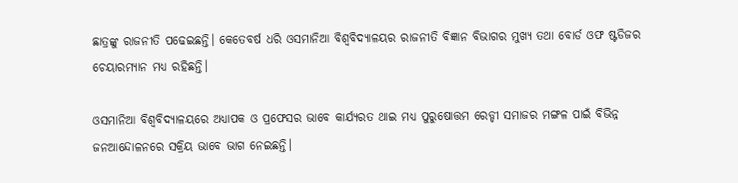ଛାତ୍ରଙ୍କୁ ରାଜନୀତି ପଢେଇଛନ୍ତି। କେତେବର୍ଷ ଧରି ଓସମାନିଆ ବିଶ୍ଵବିଦ୍ୟାଳୟର ରାଜନୀତି ବିଜ୍ଞାନ ବିଭାଗର ମୁଖ୍ୟ ତଥା ବୋର୍ଡ ଓଫ ଷ୍ଟଡିଜର ଚେୟାରମ୍ୟାନ ମଧ୍ୟ ରହିଛନ୍ତି।

ଓସମାନିଆ ବିଶ୍ଵବିଦ୍ୟାଳୟରେ ଅଧ୍ୟାପକ ଓ ପ୍ରଫେସର ଭାବେ କାର୍ଯ୍ୟରତ ଥାଇ ମଧ୍ୟ ପୁରୁଷୋତ୍ତମ ରେଡ୍ଡୀ ସମାଜର ମଙ୍ଗଳ ପାଇଁ ବିଭିନ୍ନ ଜନଆନ୍ଦୋଳନରେ ସକ୍ରିୟ ଭାବେ ଭାଗ ନେଇଛନ୍ତି।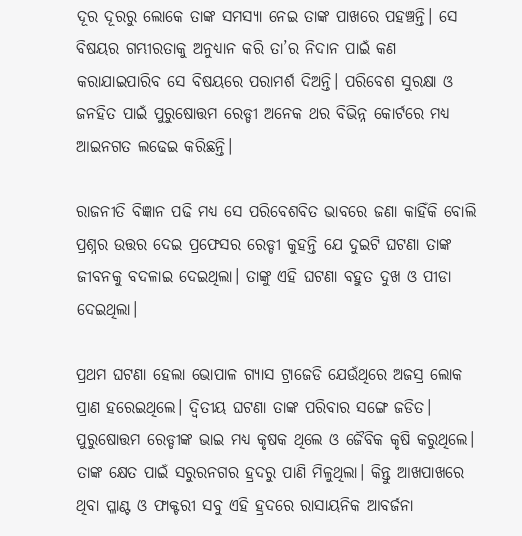ଦୂର ଦୂରରୁ ଲୋକେ ତାଙ୍କ ସମସ୍ୟା ନେଇ ତାଙ୍କ ପାଖରେ ପହଞ୍ଚନ୍ତି। ସେ ବିଷୟର ଗମ୍ଭୀରତାକୁ ଅନୁଧ୍ୟାନ କରି ତା’ର ନିଦାନ ପାଇଁ କଣ କରାଯାଇପାରିବ ସେ ବିଷୟରେ ପରାମର୍ଶ ଦିଅନ୍ତି। ପରିବେଶ ସୁରକ୍ଷା ଓ ଜନହିତ ପାଇଁ ପୁରୁଷୋତ୍ତମ ରେଡ୍ଡୀ ଅନେକ ଥର ବିଭିନ୍ନ କୋର୍ଟରେ ମଧ୍ୟ ଆଇନଗତ ଲଢେଇ କରିଛନ୍ତି।

ରାଜନୀତି ବିଜ୍ଞାନ ପଢି ମଧ୍ୟ ସେ ପରିବେଶବିତ ଭାବରେ ଜଣା କାହିଁକି ବୋଲି ପ୍ରଶ୍ନର ଉତ୍ତର ଦେଇ ପ୍ରଫେସର ରେଡ୍ଡୀ କୁହନ୍ତି ଯେ ଦୁଇଟି ଘଟଣା ତାଙ୍କ ଜୀବନକୁ ବଦଳାଇ ଦେଇଥିଲା। ତାଙ୍କୁ ଏହି ଘଟଣା ବହୁତ ଦୁଖ ଓ ପୀଡା ଦେଇଥିଲା।

ପ୍ରଥମ ଘଟଣା ହେଲା ଭୋପାଳ ଗ୍ୟାସ ଟ୍ରାଜେଡି ଯେଉଁଥିରେ ଅଜସ୍ର ଲୋକ ପ୍ରାଣ ହରେଇଥିଲେ। ଦ୍ଵିତୀୟ ଘଟଣା ତାଙ୍କ ପରିବାର ସଙ୍ଗେ ଜଡିତ। ପୁରୁଷୋତ୍ତମ ରେଡ୍ଡୀଙ୍କ ଭାଇ ମଧ୍ୟ କୃଷକ ଥିଲେ ଓ ଜୈବିକ କୃଷି କରୁଥିଲେ। ତାଙ୍କ କ୍ଷେତ ପାଇଁ ସରୁରନଗର ହ୍ରଦରୁ ପାଣି ମିଳୁଥିଲା। କିନ୍ତୁ ଆଖପାଖରେ ଥିବା ପ୍ଳାଣ୍ଟ ଓ ଫାକ୍ଟରୀ ସବୁ ଏହି ହ୍ରଦରେ ରାସାୟନିକ ଆବର୍ଜନା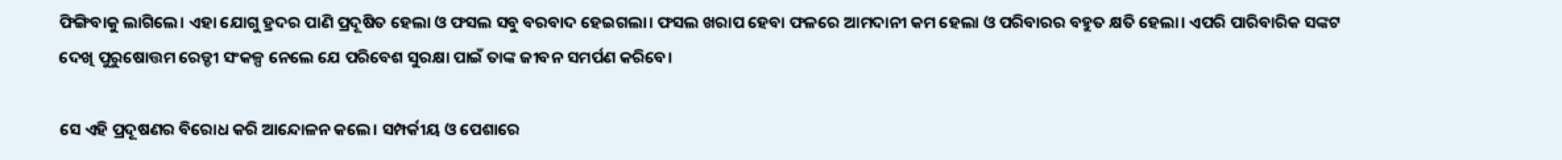ଫିଙ୍ଗିବାକୁ ଲାଗିଲେ। ଏହା ଯୋଗୁ ହ୍ରଦର ପାଣି ପ୍ରଦୂଷିତ ହେଲା ଓ ଫସଲ ସବୁ ବରବାଦ ହେଇଗଲା। ଫସଲ ଖରାପ ହେବା ଫଳରେ ଆମଦାନୀ କମ ହେଲା ଓ ପରିବାରର ବହୁତ କ୍ଷତି ହେଲା। ଏପରି ପାରିବାରିକ ସଙ୍କଟ ଦେଖି ପୁରୁଷୋତ୍ତମ ରେଡ୍ଡୀ ସଂକଳ୍ପ ନେଲେ ଯେ ପରିବେଶ ସୁରକ୍ଷା ପାଇଁ ତାଙ୍କ ଜୀବନ ସମର୍ପଣ କରିବେ।

ସେ ଏହି ପ୍ରଦୂଷଣର ବିରୋଧ କରି ଆନ୍ଦୋଳନ କଲେ। ସମ୍ପର୍କୀୟ ଓ ପେଶାରେ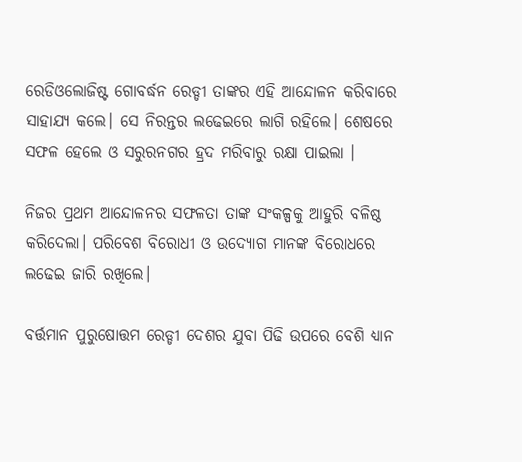ରେଡିଓଲୋଜିଷ୍ଟ ଗୋବର୍ଦ୍ଧନ ରେଡ୍ଡୀ ତାଙ୍କର ଏହି ଆନ୍ଦୋଳନ କରିବାରେ ସାହାଯ୍ୟ କଲେ। ସେ ନିରନ୍ତର ଲଢେଇରେ ଲାଗି ରହିଲେ। ଶେଷରେ ସଫଳ ହେଲେ ଓ ସରୁରନଗର ହ୍ରଦ ମରିବାରୁ ରକ୍ଷା ପାଇଲା ।

ନିଜର ପ୍ରଥମ ଆନ୍ଦୋଳନର ସଫଳତା ତାଙ୍କ ସଂକଳ୍ପକୁ ଆହୁରି ବଳିଷ୍ଠ କରିଦେଲା। ପରିବେଶ ବିରୋଧୀ ଓ ଉଦ୍ୟୋଗ ମାନଙ୍କ ବିରୋଧରେ ଲଢେଇ ଜାରି ରଖିଲେ।

ବର୍ତ୍ତମାନ ପୁରୁଷୋତ୍ତମ ରେଡ୍ଡୀ ଦେଶର ଯୁବା ପିଢି ଉପରେ ବେଶି ଧ୍ୟାନ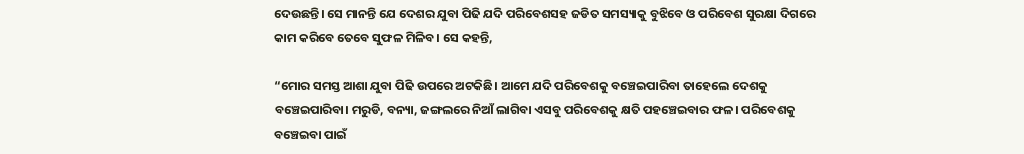ଦେଉଛନ୍ତି। ସେ ମାନନ୍ତି ଯେ ଦେଶର ଯୁବା ପିଢି ଯଦି ପରିବେଶସହ ଜଡିତ ସମସ୍ୟାକୁ ବୁଝିବେ ଓ ପରିବେଶ ସୁରକ୍ଷା ଦିଗରେ କାମ କରିବେ ତେବେ ସୁଫଳ ମିଳିବ। ସେ କହନ୍ତି,

“ମୋର ସମସ୍ତ ଆଶା ଯୁବା ପିଢି ଉପରେ ଅଟକିଛି। ଆମେ ଯଦି ପରିବେଶକୁ ବଞ୍ଚେଇପାରିବା ତାହେଲେ ଦେଶକୁ ବଞ୍ଚେଇପାରିବା। ମରୁଡି, ବନ୍ୟା, ଜଙ୍ଗଲରେ ନିଆଁ ଲାଗିବା ଏସବୁ ପରିବେଶକୁ କ୍ଷତି ପହଞ୍ଚେଇବାର ଫଳ। ପରିବେଶକୁ ବଞ୍ଚେଇବା ପାଇଁ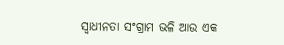ସ୍ଵାଧୀନତା ସଂଗ୍ରାମ ଭଳି ଆଉ ଏକ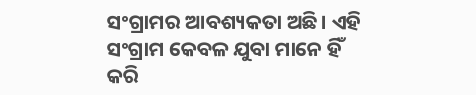ସଂଗ୍ରାମର ଆବଶ୍ୟକତା ଅଛି। ଏହି ସଂଗ୍ରାମ କେବଳ ଯୁବା ମାନେ ହିଁ କରି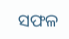ସଫଳ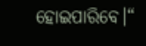ହୋଇପାରିବେ।“